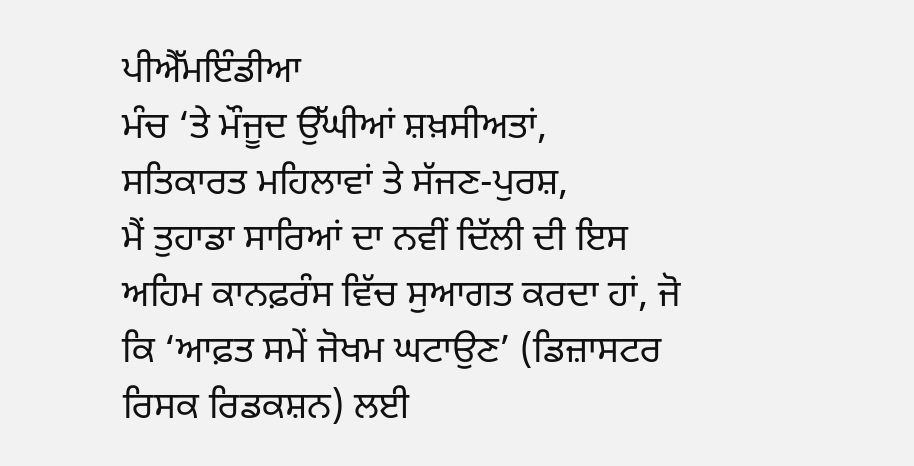ਪੀਐੱਮਇੰਡੀਆ
ਮੰਚ ‘ਤੇ ਮੌਜੂਦ ਉੱਘੀਆਂ ਸ਼ਖ਼ਸੀਅਤਾਂ,
ਸਤਿਕਾਰਤ ਮਹਿਲਾਵਾਂ ਤੇ ਸੱਜਣ-ਪੁਰਸ਼,
ਮੈਂ ਤੁਹਾਡਾ ਸਾਰਿਆਂ ਦਾ ਨਵੀਂ ਦਿੱਲੀ ਦੀ ਇਸ ਅਹਿਮ ਕਾਨਫ਼ਰੰਸ ਵਿੱਚ ਸੁਆਗਤ ਕਰਦਾ ਹਾਂ, ਜੋ ਕਿ ‘ਆਫ਼ਤ ਸਮੇਂ ਜੋਖਮ ਘਟਾਉਣ’ (ਡਿਜ਼ਾਸਟਰ ਰਿਸਕ ਰਿਡਕਸ਼ਨ) ਲਈ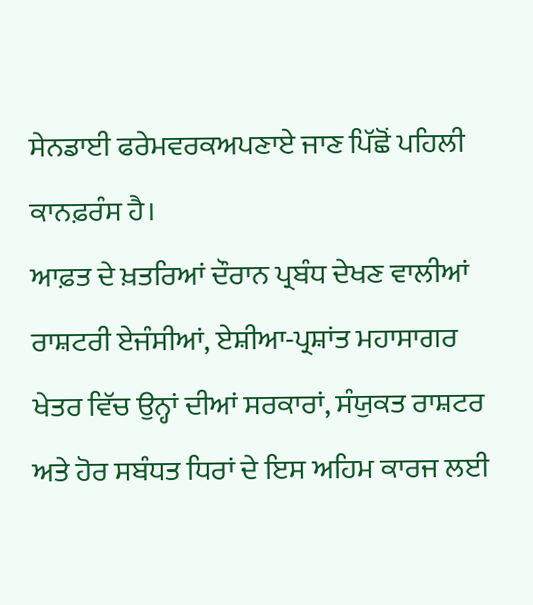ਸੇਨਡਾਈ ਫਰੇਮਵਰਕਅਪਣਾਏ ਜਾਣ ਪਿੱਛੋਂ ਪਹਿਲੀ ਕਾਨਫ਼ਰੰਸ ਹੈ।
ਆਫ਼ਤ ਦੇ ਖ਼ਤਰਿਆਂ ਦੌਰਾਨ ਪ੍ਰਬੰਧ ਦੇਖਣ ਵਾਲੀਆਂ ਰਾਸ਼ਟਰੀ ਏਜੰਸੀਆਂ, ਏਸ਼ੀਆ-ਪ੍ਰਸ਼ਾਂਤ ਮਹਾਸਾਗਰ ਖੇਤਰ ਵਿੱਚ ਉਨ੍ਹਾਂ ਦੀਆਂ ਸਰਕਾਰਾਂ, ਸੰਯੁਕਤ ਰਾਸ਼ਟਰ ਅਤੇ ਹੋਰ ਸਬੰਧਤ ਧਿਰਾਂ ਦੇ ਇਸ ਅਹਿਮ ਕਾਰਜ ਲਈ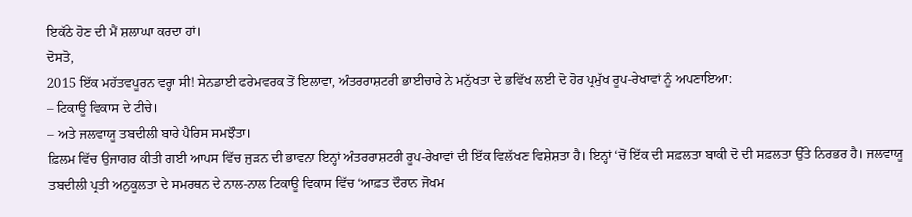ਇਕੱਠੇ ਹੋਣ ਦੀ ਮੈਂ ਸ਼ਲਾਘਾ ਕਰਦਾ ਹਾਂ।
ਦੋਸਤੋ,
2015 ਇੱਕ ਮਹੱਤਵਪੂਰਨ ਵਰ੍ਹਾ ਸੀ! ਸੇਨਡਾਈ ਫਰੇਮਵਰਕ ਤੋਂ ਇਲਾਵਾ, ਅੰਤਰਰਾਸ਼ਟਰੀ ਭਾਈਚਾਰੇ ਨੇ ਮਨੁੱਖਤਾ ਦੇ ਭਵਿੱਖ ਲਈ ਦੋ ਹੋਰ ਪ੍ਰਮੁੱਖ ਰੂਪ-ਰੇਖਾਵਾਂ ਨੂੰ ਅਪਣਾਇਆ:
– ਟਿਕਾਊ ਵਿਕਾਸ ਦੇ ਟੀਚੇ।
– ਅਤੇ ਜਲਵਾਯੂ ਤਬਦੀਲੀ ਬਾਰੇ ਪੈਰਿਸ ਸਮਝੌਤਾ।
ਫ਼ਿਲਮ ਵਿੱਚ ਉਜਾਗਰ ਕੀਤੀ ਗਈ ਆਪਸ ਵਿੱਚ ਜੁੜਨ ਦੀ ਭਾਵਨਾ ਇਨ੍ਹਾਂ ਅੰਤਰਰਾਸ਼ਟਰੀ ਰੂਪ-ਰੇਖਾਵਾਂ ਦੀ ਇੱਕ ਵਿਲੱਖਣ ਵਿਸ਼ੇਸ਼ਤਾ ਹੈ। ਇਨ੍ਹਾਂ ‘ਚੋਂ ਇੱਕ ਦੀ ਸਫ਼ਲਤਾ ਬਾਕੀ ਦੋ ਦੀ ਸਫ਼ਲਤਾ ਉੱਤੇ ਨਿਰਭਰ ਹੈ। ਜਲਵਾਯੂ ਤਬਦੀਲੀ ਪ੍ਰਤੀ ਅਨੁਕੂਲਤਾ ਦੇ ਸਮਰਥਨ ਦੇ ਨਾਲ-ਨਾਲ ਟਿਕਾਊ ਵਿਕਾਸ ਵਿੱਚ ‘ਆਫ਼ਤ ਦੌਰਾਨ ਜੋਖਮ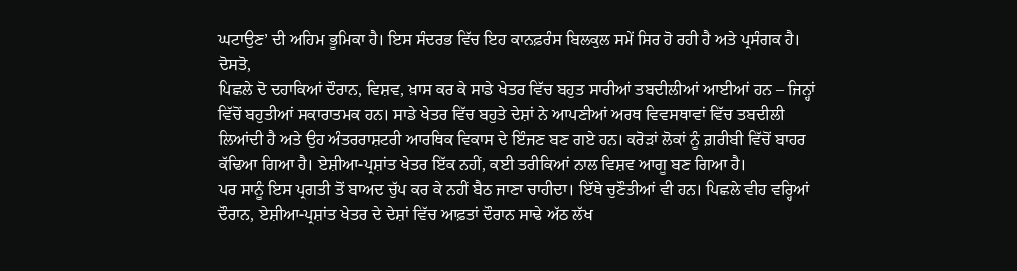ਘਟਾਉਣ’ ਦੀ ਅਹਿਮ ਭੂਮਿਕਾ ਹੈ। ਇਸ ਸੰਦਰਭ ਵਿੱਚ ਇਹ ਕਾਨਫ਼ਰੰਸ ਬਿਲਕੁਲ ਸਮੇਂ ਸਿਰ ਹੋ ਰਹੀ ਹੈ ਅਤੇ ਪ੍ਰਸੰਗਕ ਹੈ।
ਦੋਸਤੋ,
ਪਿਛਲੇ ਦੋ ਦਹਾਕਿਆਂ ਦੌਰਾਨ, ਵਿਸ਼ਵ, ਖ਼ਾਸ ਕਰ ਕੇ ਸਾਡੇ ਖੇਤਰ ਵਿੱਚ ਬਹੁਤ ਸਾਰੀਆਂ ਤਬਦੀਲੀਆਂ ਆਈਆਂ ਹਨ – ਜਿਨ੍ਹਾਂ ਵਿੱਚੋਂ ਬਹੁਤੀਆਂ ਸਕਾਰਾਤਮਕ ਹਨ। ਸਾਡੇ ਖੇਤਰ ਵਿੱਚ ਬਹੁਤੇ ਦੇਸ਼ਾਂ ਨੇ ਆਪਣੀਆਂ ਅਰਥ ਵਿਵਸਥਾਵਾਂ ਵਿੱਚ ਤਬਦੀਲੀ ਲਿਆਂਦੀ ਹੈ ਅਤੇ ਉਹ ਅੰਤਰਰਾਸ਼ਟਰੀ ਆਰਥਿਕ ਵਿਕਾਸ ਦੇ ਇੰਜਣ ਬਣ ਗਏ ਹਨ। ਕਰੋੜਾਂ ਲੋਕਾਂ ਨੂੰ ਗ਼ਰੀਬੀ ਵਿੱਚੋਂ ਬਾਹਰ ਕੱਢਿਆ ਗਿਆ ਹੈ। ਏਸ਼ੀਆ-ਪ੍ਰਸ਼ਾਂਤ ਖੇਤਰ ਇੱਕ ਨਹੀਂ, ਕਈ ਤਰੀਕਿਆਂ ਨਾਲ ਵਿਸ਼ਵ ਆਗੂ ਬਣ ਗਿਆ ਹੈ।
ਪਰ ਸਾਨੂੰ ਇਸ ਪ੍ਰਗਤੀ ਤੋਂ ਬਾਅਦ ਚੁੱਪ ਕਰ ਕੇ ਨਹੀਂ ਬੈਠ ਜਾਣਾ ਚਾਹੀਦਾ। ਇੱਥੇ ਚੁਣੌਤੀਆਂ ਵੀ ਹਨ। ਪਿਛਲੇ ਵੀਹ ਵਰ੍ਹਿਆਂ ਦੌਰਾਨ, ਏਸ਼ੀਆ-ਪ੍ਰਸ਼ਾਂਤ ਖੇਤਰ ਦੇ ਦੇਸ਼ਾਂ ਵਿੱਚ ਆਫ਼ਤਾਂ ਦੌਰਾਨ ਸਾਢੇ ਅੱਠ ਲੱਖ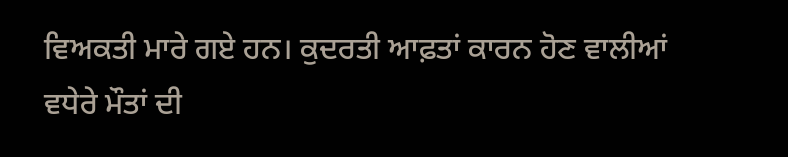ਵਿਅਕਤੀ ਮਾਰੇ ਗਏ ਹਨ। ਕੁਦਰਤੀ ਆਫ਼ਤਾਂ ਕਾਰਨ ਹੋਣ ਵਾਲੀਆਂ ਵਧੇਰੇ ਮੌਤਾਂ ਦੀ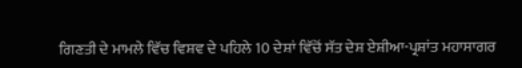ਗਿਣਤੀ ਦੇ ਮਾਮਲੇ ਵਿੱਚ ਵਿਸ਼ਵ ਦੇ ਪਹਿਲੇ 10 ਦੇਸ਼ਾਂ ਵਿੱਚੋਂ ਸੱਤ ਦੇਸ਼ ਏਸ਼ੀਆ-ਪ੍ਰਸ਼ਾਂਤ ਮਹਾਸਾਗਰ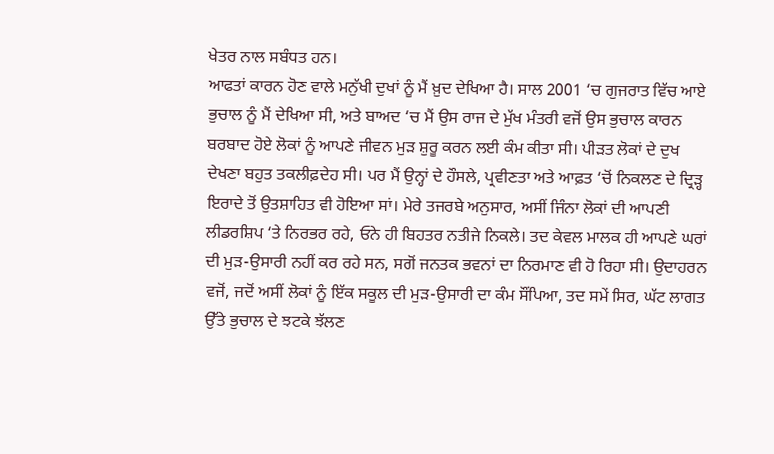ਖੇਤਰ ਨਾਲ ਸਬੰਧਤ ਹਨ।
ਆਫਤਾਂ ਕਾਰਨ ਹੋਣ ਵਾਲੇ ਮਨੁੱਖੀ ਦੁਖਾਂ ਨੂੰ ਮੈਂ ਖ਼ੁਦ ਦੇਖਿਆ ਹੈ। ਸਾਲ 2001 ‘ਚ ਗੁਜਰਾਤ ਵਿੱਚ ਆਏ ਭੁਚਾਲ ਨੂੰ ਮੈਂ ਦੇਖਿਆ ਸੀ, ਅਤੇ ਬਾਅਦ ‘ਚ ਮੈਂ ਉਸ ਰਾਜ ਦੇ ਮੁੱਖ ਮੰਤਰੀ ਵਜੋਂ ਉਸ ਭੁਚਾਲ ਕਾਰਨ ਬਰਬਾਦ ਹੋਏ ਲੋਕਾਂ ਨੂੰ ਆਪਣੇ ਜੀਵਨ ਮੁੜ ਸ਼ੁਰੂ ਕਰਨ ਲਈ ਕੰਮ ਕੀਤਾ ਸੀ। ਪੀੜਤ ਲੋਕਾਂ ਦੇ ਦੁਖ ਦੇਖਣਾ ਬਹੁਤ ਤਕਲੀਫ਼ਦੇਹ ਸੀ। ਪਰ ਮੈਂ ਉਨ੍ਹਾਂ ਦੇ ਹੌਸਲੇ, ਪ੍ਰਵੀਣਤਾ ਅਤੇ ਆਫ਼ਤ ‘ਚੋਂ ਨਿਕਲਣ ਦੇ ਦ੍ਰਿੜ੍ਹ ਇਰਾਦੇ ਤੋਂ ਉਤਸ਼ਾਹਿਤ ਵੀ ਹੋਇਆ ਸਾਂ। ਮੇਰੇ ਤਜਰਬੇ ਅਨੁਸਾਰ, ਅਸੀਂ ਜਿੰਨਾ ਲੋਕਾਂ ਦੀ ਆਪਣੀ ਲੀਡਰਸ਼ਿਪ ‘ਤੇ ਨਿਰਭਰ ਰਹੇ, ਓਨੇ ਹੀ ਬਿਹਤਰ ਨਤੀਜੇ ਨਿਕਲੇ। ਤਦ ਕੇਵਲ ਮਾਲਕ ਹੀ ਆਪਣੇ ਘਰਾਂ ਦੀ ਮੁੜ-ਉਸਾਰੀ ਨਹੀਂ ਕਰ ਰਹੇ ਸਨ, ਸਗੋਂ ਜਨਤਕ ਭਵਨਾਂ ਦਾ ਨਿਰਮਾਣ ਵੀ ਹੋ ਰਿਹਾ ਸੀ। ਉਦਾਹਰਨ ਵਜੋਂ, ਜਦੋਂ ਅਸੀਂ ਲੋਕਾਂ ਨੂੰ ਇੱਕ ਸਕੂਲ ਦੀ ਮੁੜ-ਉਸਾਰੀ ਦਾ ਕੰਮ ਸੌਂਪਿਆ, ਤਦ ਸਮੇਂ ਸਿਰ, ਘੱਟ ਲਾਗਤ ਉੱਤੇ ਭੁਚਾਲ ਦੇ ਝਟਕੇ ਝੱਲਣ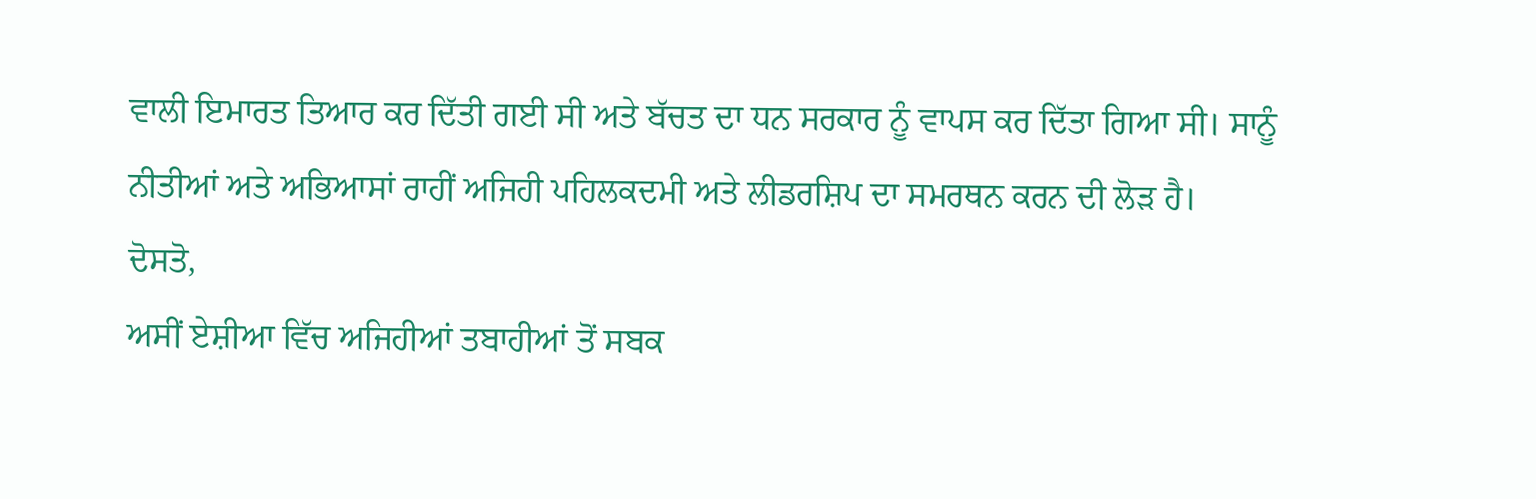ਵਾਲੀ ਇਮਾਰਤ ਤਿਆਰ ਕਰ ਦਿੱਤੀ ਗਈ ਸੀ ਅਤੇ ਬੱਚਤ ਦਾ ਧਨ ਸਰਕਾਰ ਨੂੰ ਵਾਪਸ ਕਰ ਦਿੱਤਾ ਗਿਆ ਸੀ। ਸਾਨੂੰ ਨੀਤੀਆਂ ਅਤੇ ਅਭਿਆਸਾਂ ਰਾਹੀਂ ਅਜਿਹੀ ਪਹਿਲਕਦਮੀ ਅਤੇ ਲੀਡਰਸ਼ਿਪ ਦਾ ਸਮਰਥਨ ਕਰਨ ਦੀ ਲੋੜ ਹੈ।
ਦੋਸਤੋ,
ਅਸੀਂ ਏਸ਼ੀਆ ਵਿੱਚ ਅਜਿਹੀਆਂ ਤਬਾਹੀਆਂ ਤੋਂ ਸਬਕ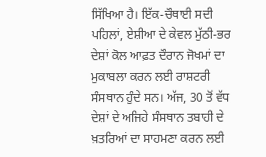ਸਿੱਖਿਆ ਹੈ। ਇੱਕ-ਚੌਥਾਈ ਸਦੀ ਪਹਿਲਾਂ, ਏਸ਼ੀਆ ਦੇ ਕੇਵਲ ਮੁੱਠੀ-ਭਰ ਦੇਸ਼ਾਂ ਕੋਲ ਆਫ਼ਤ ਦੌਰਾਨ ਜੋਖਮਾਂ ਦਾ ਮੁਕਾਬਲਾ ਕਰਨ ਲਈ ਰਾਸ਼ਟਰੀ ਸੰਸਥਾਨ ਹੁੰਦੇ ਸਨ। ਅੱਜ, 30 ਤੋਂ ਵੱਧ ਦੇਸ਼ਾਂ ਦੇ ਅਜਿਹੇ ਸੰਸਥਾਨ ਤਬਾਹੀ ਦੇ ਖ਼ਤਰਿਆਂ ਦਾ ਸਾਹਮਣਾ ਕਰਨ ਲਈ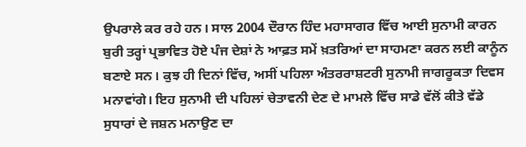ਉਪਰਾਲੇ ਕਰ ਰਹੇ ਹਨ। ਸਾਲ 2004 ਦੌਰਾਨ ਹਿੰਦ ਮਹਾਸਾਗਰ ਵਿੱਚ ਆਈ ਸੁਨਾਮੀ ਕਾਰਨ ਬੁਰੀ ਤਰ੍ਹਾਂ ਪ੍ਰਭਾਵਿਤ ਹੋਏ ਪੰਜ ਦੇਸ਼ਾਂ ਨੇ ਆਫ਼ਤ ਸਮੇਂ ਖ਼ਤਰਿਆਂ ਦਾ ਸਾਹਮਣਾ ਕਰਨ ਲਈ ਕਾਨੂੰਨ ਬਣਾਏ ਸਨ। ਕੁਝ ਹੀ ਦਿਨਾਂ ਵਿੱਚ, ਅਸੀਂ ਪਹਿਲਾ ਅੰਤਰਰਾਸ਼ਟਰੀ ਸੁਨਾਮੀ ਜਾਗਰੂਕਤਾ ਦਿਵਸ ਮਨਾਵਾਂਗੇ। ਇਹ ਸੁਨਾਮੀ ਦੀ ਪਹਿਲਾਂ ਚੇਤਾਵਨੀ ਦੇਣ ਦੇ ਮਾਮਲੇ ਵਿੱਚ ਸਾਡੇ ਵੱਲੋਂ ਕੀਤੇ ਵੱਡੇ ਸੁਧਾਰਾਂ ਦੇ ਜਸ਼ਨ ਮਨਾਉਣ ਦਾ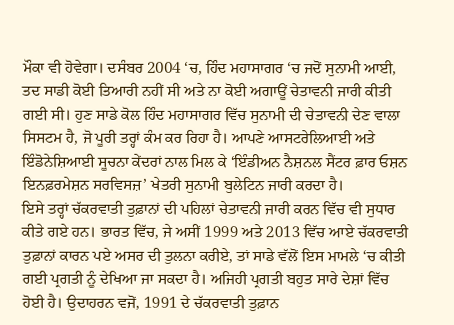ਮੌਕਾ ਵੀ ਹੋਵੇਗਾ। ਦਸੰਬਰ 2004 ‘ਚ, ਹਿੰਦ ਮਹਾਸਾਗਰ ‘ਚ ਜਦੋਂ ਸੁਨਾਮੀ ਆਈ, ਤਦ ਸਾਡੀ ਕੋਈ ਤਿਆਰੀ ਨਹੀਂ ਸੀ ਅਤੇ ਨਾ ਕੋਈ ਅਗਾਊਂ ਚੇਤਾਵਨੀ ਜਾਰੀ ਕੀਤੀ ਗਈ ਸੀ। ਹੁਣ ਸਾਡੇ ਕੋਲ ਹਿੰਦ ਮਹਾਸਾਗਰ ਵਿੱਚ ਸੁਨਾਮੀ ਦੀ ਚੇਤਾਵਨੀ ਦੇਣ ਵਾਲਾ ਸਿਸਟਮ ਹੈ, ਜੋ ਪੂਰੀ ਤਰ੍ਹਾਂ ਕੰਮ ਕਰ ਰਿਹਾ ਹੈ। ਆਪਣੇ ਆਸਟਰੇਲਿਆਈ ਅਤੇ ਇੰਡੋਨੇਸ਼ਿਆਈ ਸੂਚਨਾ ਕੇਂਦਰਾਂ ਨਾਲ ਮਿਲ ਕੇ ‘ਇੰਡੀਅਨ ਨੈਸ਼ਨਲ ਸੈਂਟਰ ਫ਼ਾਰ ਓਸ਼ਨ ਇਨਫ਼ਰਮੇਸ਼ਨ ਸਰਵਿਸਜ਼’ ਖੇਤਰੀ ਸੁਨਾਮੀ ਬੁਲੇਟਿਨ ਜਾਰੀ ਕਰਦਾ ਹੈ।
ਇਸੇ ਤਰ੍ਹਾਂ ਚੱਕਰਵਾਤੀ ਤੁਫ਼ਾਨਾਂ ਦੀ ਪਹਿਲਾਂ ਚੇਤਾਵਨੀ ਜਾਰੀ ਕਰਨ ਵਿੱਚ ਵੀ ਸੁਧਾਰ ਕੀਤੇ ਗਏ ਹਨ। ਭਾਰਤ ਵਿੱਚ, ਜੇ ਅਸੀਂ 1999 ਅਤੇ 2013 ਵਿੱਚ ਆਏ ਚੱਕਰਵਾਤੀ ਤੁਫ਼ਾਨਾਂ ਕਾਰਨ ਪਏ ਅਸਰ ਦੀ ਤੁਲਨਾ ਕਰੀਏ, ਤਾਂ ਸਾਡੇ ਵੱਲੋਂ ਇਸ ਮਾਮਲੇ ‘ਚ ਕੀਤੀ ਗਈ ਪ੍ਰਗਤੀ ਨੂੰ ਦੇਖਿਆ ਜਾ ਸਕਦਾ ਹੈ। ਅਜਿਹੀ ਪ੍ਰਗਤੀ ਬਹੁਤ ਸਾਰੇ ਦੇਸ਼ਾਂ ਵਿੱਚ ਹੋਈ ਹੈ। ਉਦਾਹਰਨ ਵਜੋਂ, 1991 ਦੇ ਚੱਕਰਵਾਤੀ ਤੁਫ਼ਾਨ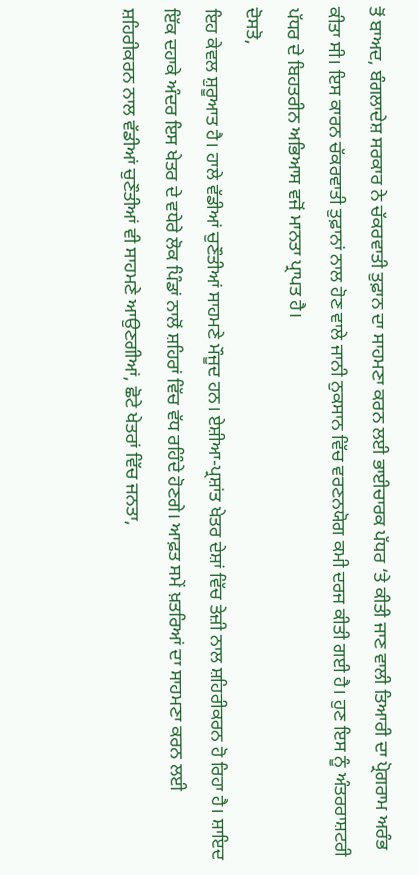ਤੋਂ ਬਾਅਦ, ਬੰਗਲਾਦੇਸ਼ ਸਰਕਾਰ ਨੇ ਚੱਕਰਵਾਤੀ ਤੁਫ਼ਾਨ ਦਾ ਸਾਹਮਣਾ ਕਰਨ ਲਈ ਭਾਈਚਾਰਕ ਪੱਧਰ ‘ਤੇ ਕੀਤੀ ਜਾਣ ਵਾਲੀ ਤਿਆਰੀ ਦਾ ਪ੍ਰੋਗਰਾਮ ਅਰੰਭ ਕੀਤਾ ਸੀ। ਇਸ ਕਾਰਨ ਚੱਕਰਵਾਤੀ ਤੁਫ਼ਾਨਾਂ ਨਾਲ ਹੋਣ ਵਾਲੇ ਜਾਨੀ ਨੁਕਸਾਨ ਵਿੱਚ ਵਰਣਨਯੋਗ ਕਮੀ ਦਰਜ ਕੀਤੀ ਗਈ ਹੈ। ਹੁਣ ਇਸ ਨੂੰ ਅੰਤਰਰਾਸ਼ਟਰੀ ਪੱਧਰ ਦੇ ਬਿਹਤਰੀਨ ਅਭਿਆਸ ਵਜੋਂ ਮਾਨਤਾ ਪ੍ਰਾਪਤ ਹੈ।
ਦੋਸਤੋ,
ਇਹ ਕੇਵਲ ਸ਼ੁਰੂਆਤ ਹੈ। ਹਾਲੇ ਵੱਡੀਆਂ ਚੁਣੌਤੀਆਂ ਸਾਹਮਣੇ ਮੌਜੂਦ ਹਨ। ਏਸ਼ੀਆ-ਪ੍ਰਸ਼ਾਂਤ ਖੇਤਰ ਦੇਸ਼ਾਂ ਵਿੱਚ ਤੇਜ਼ੀ ਨਾਲ ਸ਼ਹਿਰੀਕਰਨ ਹੋ ਰਿਹਾ ਹੈ। ਸ਼ਾਇਦ ਇੱਕ ਦਹਾਕੇ ਅੰਦਰ ਇਸ ਖੇਤਰ ਦੇ ਵਧੇਰੇ ਲੋਕ ਪਿੰਡਾਂ ਨਾਲੋਂ ਸ਼ਹਿਰਾਂ ਵਿੱਚ ਵੱਧ ਰਹਿੰਦੇ ਹੋਣਗੇ। ਆਫ਼ਤ ਸਮੇਂ ਖ਼ਤਰਿਆਂ ਦਾ ਸਾਹਮਣਾ ਕਰਨ ਲਈ ਸ਼ਹਿਰੀਕਰਨ ਨਾਲ ਵੱਡੀਆਂ ਚੁਣੌਤੀਆਂ ਵੀ ਸਾਹਮਣੇ ਆਉਣਗੀਆਂ, ਛੋਟੇ ਖੇਤਰਾਂ ਵਿੱਚ ਜਨਤਾ,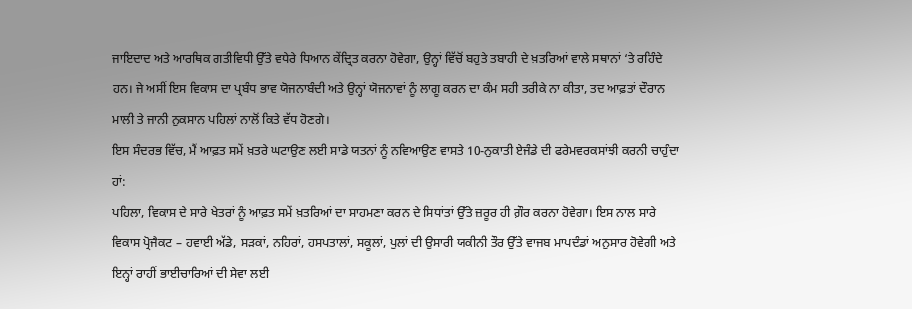ਜਾਇਦਾਦ ਅਤੇ ਆਰਥਿਕ ਗਤੀਵਿਧੀ ਉੱਤੇ ਵਧੇਰੇ ਧਿਆਨ ਕੇਂਦ੍ਰਿਤ ਕਰਨਾ ਹੋਵੇਗਾ, ਉਨ੍ਹਾਂ ਵਿੱਚੋਂ ਬਹੁਤੇ ਤਬਾਹੀ ਦੇ ਖ਼ਤਰਿਆਂ ਵਾਲੇ ਸਥਾਨਾਂ ‘ਤੇ ਰਹਿੰਦੇ ਹਨ। ਜੇ ਅਸੀਂ ਇਸ ਵਿਕਾਸ ਦਾ ਪ੍ਰਬੰਧ ਭਾਵ ਯੋਜਨਾਬੰਦੀ ਅਤੇ ਉਨ੍ਹਾਂ ਯੋਜਨਾਵਾਂ ਨੂੰ ਲਾਗੂ ਕਰਨ ਦਾ ਕੰਮ ਸਹੀ ਤਰੀਕੇ ਨਾ ਕੀਤਾ, ਤਦ ਆਫ਼ਤਾਂ ਦੌਰਾਨ ਮਾਲੀ ਤੇ ਜਾਨੀ ਨੁਕਸਾਨ ਪਹਿਲਾਂ ਨਾਲੋਂ ਕਿਤੇ ਵੱਧ ਹੋਣਗੇ।
ਇਸ ਸੰਦਰਭ ਵਿੱਚ, ਮੈਂ ਆਫ਼ਤ ਸਮੇਂ ਖ਼ਤਰੇ ਘਟਾਉਣ ਲਈ ਸਾਡੇ ਯਤਨਾਂ ਨੂੰ ਨਵਿਆਉਣ ਵਾਸਤੇ 10-ਨੁਕਾਤੀ ਏਜੰਡੇ ਦੀ ਫਰੇਮਵਰਕਸਾਂਝੀ ਕਰਨੀ ਚਾਹੁੰਦਾ ਹਾਂ:
ਪਹਿਲਾ, ਵਿਕਾਸ ਦੇ ਸਾਰੇ ਖੇਤਰਾਂ ਨੂੰ ਆਫ਼ਤ ਸਮੇਂ ਖ਼ਤਰਿਆਂ ਦਾ ਸਾਹਮਣਾ ਕਰਨ ਦੇ ਸਿਧਾਂਤਾਂ ਉੱਤੇ ਜ਼ਰੂਰ ਹੀ ਗ਼ੌਰ ਕਰਨਾ ਹੋਵੇਗਾ। ਇਸ ਨਾਲ ਸਾਰੇ ਵਿਕਾਸ ਪ੍ਰੋਜੈਕਟ – ਹਵਾਈ ਅੱਡੇ, ਸੜਕਾਂ, ਨਹਿਰਾਂ, ਹਸਪਤਾਲਾਂ, ਸਕੂਲਾਂ, ਪੁਲਾਂ ਦੀ ਉਸਾਰੀ ਯਕੀਨੀ ਤੌਰ ਉੱਤੇ ਵਾਜਬ ਮਾਪਦੰਡਾਂ ਅਨੁਸਾਰ ਹੋਵੇਗੀ ਅਤੇ ਇਨ੍ਹਾਂ ਰਾਹੀਂ ਭਾਈਚਾਰਿਆਂ ਦੀ ਸੇਵਾ ਲਈ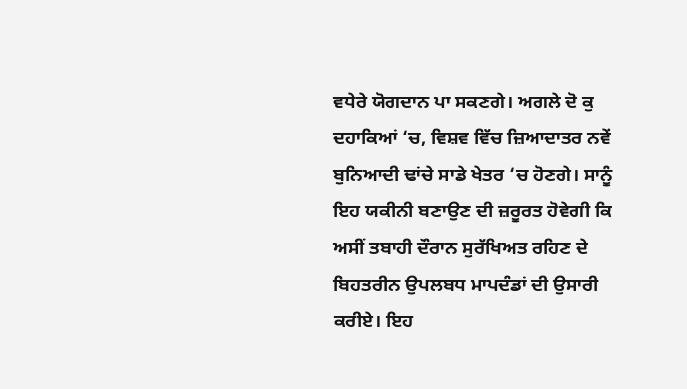ਵਧੇਰੇ ਯੋਗਦਾਨ ਪਾ ਸਕਣਗੇ। ਅਗਲੇ ਦੋ ਕੁ ਦਹਾਕਿਆਂ ‘ਚ, ਵਿਸ਼ਵ ਵਿੱਚ ਜ਼ਿਆਦਾਤਰ ਨਵੇਂ ਬੁਨਿਆਦੀ ਢਾਂਚੇ ਸਾਡੇ ਖੇਤਰ ‘ਚ ਹੋਣਗੇ। ਸਾਨੂੰ ਇਹ ਯਕੀਨੀ ਬਣਾਉਣ ਦੀ ਜ਼ਰੂਰਤ ਹੋਵੇਗੀ ਕਿ ਅਸੀਂ ਤਬਾਹੀ ਦੌਰਾਨ ਸੁਰੱਖਿਅਤ ਰਹਿਣ ਦੇ ਬਿਹਤਰੀਨ ਉਪਲਬਧ ਮਾਪਦੰਡਾਂ ਦੀ ਉਸਾਰੀ ਕਰੀਏ। ਇਹ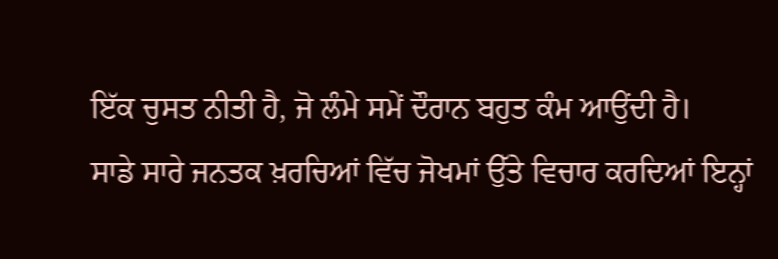ਇੱਕ ਚੁਸਤ ਨੀਤੀ ਹੈ, ਜੋ ਲੰਮੇ ਸਮੇਂ ਦੌਰਾਨ ਬਹੁਤ ਕੰਮ ਆਉਂਦੀ ਹੈ।
ਸਾਡੇ ਸਾਰੇ ਜਨਤਕ ਖ਼ਰਚਿਆਂ ਵਿੱਚ ਜੋਖਮਾਂ ਉੱਤੇ ਵਿਚਾਰ ਕਰਦਿਆਂ ਇਨ੍ਹਾਂ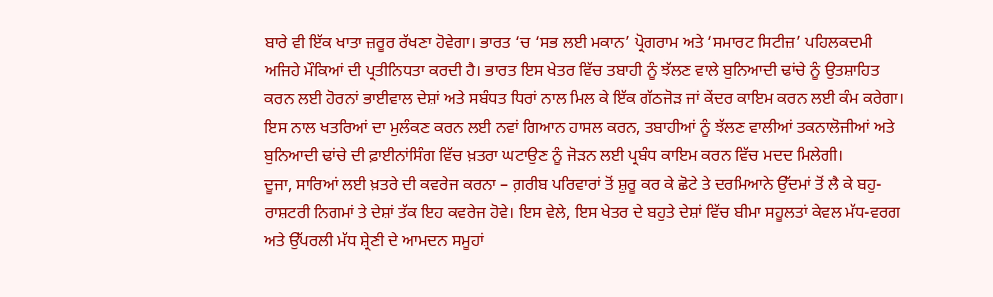ਬਾਰੇ ਵੀ ਇੱਕ ਖਾਤਾ ਜ਼ਰੂਰ ਰੱਖਣਾ ਹੋਵੇਗਾ। ਭਾਰਤ ‘ਚ ‘ਸਭ ਲਈ ਮਕਾਨ’ ਪ੍ਰੋਗਰਾਮ ਅਤੇ ‘ਸਮਾਰਟ ਸਿਟੀਜ਼’ ਪਹਿਲਕਦਮੀ ਅਜਿਹੇ ਮੌਕਿਆਂ ਦੀ ਪ੍ਰਤੀਨਿਧਤਾ ਕਰਦੀ ਹੈ। ਭਾਰਤ ਇਸ ਖੇਤਰ ਵਿੱਚ ਤਬਾਹੀ ਨੂੰ ਝੱਲਣ ਵਾਲੇ ਬੁਨਿਆਦੀ ਢਾਂਚੇ ਨੂੰ ਉਤਸ਼ਾਹਿਤ ਕਰਨ ਲਈ ਹੋਰਨਾਂ ਭਾਈਵਾਲ ਦੇਸ਼ਾਂ ਅਤੇ ਸਬੰਧਤ ਧਿਰਾਂ ਨਾਲ ਮਿਲ ਕੇ ਇੱਕ ਗੱਠਜੋੜ ਜਾਂ ਕੇਂਦਰ ਕਾਇਮ ਕਰਨ ਲਈ ਕੰਮ ਕਰੇਗਾ। ਇਸ ਨਾਲ ਖਤਰਿਆਂ ਦਾ ਮੁਲੰਕਣ ਕਰਨ ਲਈ ਨਵਾਂ ਗਿਆਨ ਹਾਸਲ ਕਰਨ, ਤਬਾਹੀਆਂ ਨੂੰ ਝੱਲਣ ਵਾਲੀਆਂ ਤਕਨਾਲੋਜੀਆਂ ਅਤੇ ਬੁਨਿਆਦੀ ਢਾਂਚੇ ਦੀ ਫ਼ਾਈਨਾਂਸਿੰਗ ਵਿੱਚ ਖ਼ਤਰਾ ਘਟਾਉਣ ਨੂੰ ਜੋੜਨ ਲਈ ਪ੍ਰਬੰਧ ਕਾਇਮ ਕਰਨ ਵਿੱਚ ਮਦਦ ਮਿਲੇਗੀ।
ਦੂਜਾ, ਸਾਰਿਆਂ ਲਈ ਖ਼ਤਰੇ ਦੀ ਕਵਰੇਜ ਕਰਨਾ – ਗ਼ਰੀਬ ਪਰਿਵਾਰਾਂ ਤੋਂ ਸ਼ੁਰੂ ਕਰ ਕੇ ਛੋਟੇ ਤੇ ਦਰਮਿਆਨੇ ਉੱਦਮਾਂ ਤੋਂ ਲੈ ਕੇ ਬਹੁ-ਰਾਸ਼ਟਰੀ ਨਿਗਮਾਂ ਤੇ ਦੇਸ਼ਾਂ ਤੱਕ ਇਹ ਕਵਰੇਜ ਹੋਵੇ। ਇਸ ਵੇਲੇ, ਇਸ ਖੇਤਰ ਦੇ ਬਹੁਤੇ ਦੇਸ਼ਾਂ ਵਿੱਚ ਬੀਮਾ ਸਹੂਲਤਾਂ ਕੇਵਲ ਮੱਧ-ਵਰਗ ਅਤੇ ਉੱਪਰਲੀ ਮੱਧ ਸ਼੍ਰੇਣੀ ਦੇ ਆਮਦਨ ਸਮੂਹਾਂ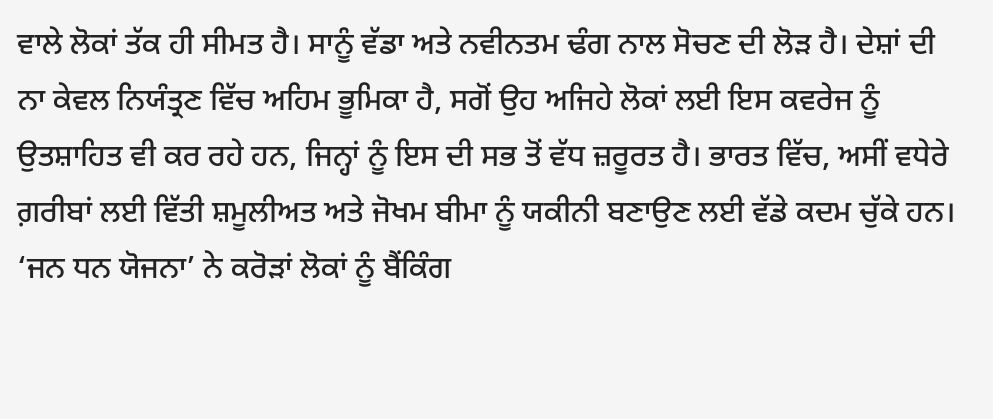ਵਾਲੇ ਲੋਕਾਂ ਤੱਕ ਹੀ ਸੀਮਤ ਹੈ। ਸਾਨੂੰ ਵੱਡਾ ਅਤੇ ਨਵੀਨਤਮ ਢੰਗ ਨਾਲ ਸੋਚਣ ਦੀ ਲੋੜ ਹੈ। ਦੇਸ਼ਾਂ ਦੀ ਨਾ ਕੇਵਲ ਨਿਯੰਤ੍ਰਣ ਵਿੱਚ ਅਹਿਮ ਭੂਮਿਕਾ ਹੈ, ਸਗੋਂ ਉਹ ਅਜਿਹੇ ਲੋਕਾਂ ਲਈ ਇਸ ਕਵਰੇਜ ਨੂੰ ਉਤਸ਼ਾਹਿਤ ਵੀ ਕਰ ਰਹੇ ਹਨ, ਜਿਨ੍ਹਾਂ ਨੂੰ ਇਸ ਦੀ ਸਭ ਤੋਂ ਵੱਧ ਜ਼ਰੂਰਤ ਹੈ। ਭਾਰਤ ਵਿੱਚ, ਅਸੀਂ ਵਧੇਰੇ ਗ਼ਰੀਬਾਂ ਲਈ ਵਿੱਤੀ ਸ਼ਮੂਲੀਅਤ ਅਤੇ ਜੋਖਮ ਬੀਮਾ ਨੂੰ ਯਕੀਨੀ ਬਣਾਉਣ ਲਈ ਵੱਡੇ ਕਦਮ ਚੁੱਕੇ ਹਨ। ‘ਜਨ ਧਨ ਯੋਜਨਾ’ ਨੇ ਕਰੋੜਾਂ ਲੋਕਾਂ ਨੂੰ ਬੈਂਕਿੰਗ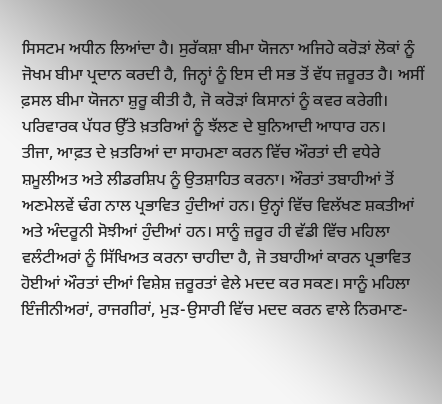ਸਿਸਟਮ ਅਧੀਨ ਲਿਆਂਦਾ ਹੈ। ਸੁਰੱਕਸ਼ਾ ਬੀਮਾ ਯੋਜਨਾ ਅਜਿਹੇ ਕਰੋੜਾਂ ਲੋਕਾਂ ਨੂੰ ਜੋਖਮ ਬੀਮਾ ਪ੍ਰਦਾਨ ਕਰਦੀ ਹੈ, ਜਿਨ੍ਹਾਂ ਨੂੰ ਇਸ ਦੀ ਸਭ ਤੋਂ ਵੱਧ ਜ਼ਰੂਰਤ ਹੈ। ਅਸੀਂ ਫ਼ਸਲ ਬੀਮਾ ਯੋਜਨਾ ਸ਼ੁਰੂ ਕੀਤੀ ਹੈ, ਜੋ ਕਰੋੜਾਂ ਕਿਸਾਨਾਂ ਨੂੰ ਕਵਰ ਕਰੇਗੀ। ਪਰਿਵਾਰਕ ਪੱਧਰ ਉੱਤੇ ਖ਼ਤਰਿਆਂ ਨੂੰ ਝੱਲਣ ਦੇ ਬੁਨਿਆਦੀ ਆਧਾਰ ਹਨ।
ਤੀਜਾ, ਆਫ਼ਤ ਦੇ ਖ਼ਤਰਿਆਂ ਦਾ ਸਾਹਮਣਾ ਕਰਨ ਵਿੱਚ ਔਰਤਾਂ ਦੀ ਵਧੇਰੇ ਸ਼ਮੂਲੀਅਤ ਅਤੇ ਲੀਡਰਸ਼ਿਪ ਨੂੰ ਉਤਸ਼ਾਹਿਤ ਕਰਨਾ। ਔਰਤਾਂ ਤਬਾਹੀਆਂ ਤੋਂ ਅਣਮੇਲਵੇਂ ਢੰਗ ਨਾਲ ਪ੍ਰਭਾਵਿਤ ਹੁੰਦੀਆਂ ਹਨ। ਉਨ੍ਹਾਂ ਵਿੱਚ ਵਿਲੱਖਣ ਸ਼ਕਤੀਆਂ ਅਤੇ ਅੰਦਰੂਨੀ ਸੋਝੀਆਂ ਹੁੰਦੀਆਂ ਹਨ। ਸਾਨੂੰ ਜ਼ਰੂਰ ਹੀ ਵੱਡੀ ਵਿੱਚ ਮਹਿਲਾ ਵਲੰਟੀਅਰਾਂ ਨੂੰ ਸਿੱਖਿਅਤ ਕਰਨਾ ਚਾਹੀਦਾ ਹੈ, ਜੋ ਤਬਾਹੀਆਂ ਕਾਰਨ ਪ੍ਰਭਾਵਿਤ ਹੋਈਆਂ ਔਰਤਾਂ ਦੀਆਂ ਵਿਸ਼ੇਸ਼ ਜ਼ਰੂਰਤਾਂ ਵੇਲੇ ਮਦਦ ਕਰ ਸਕਣ। ਸਾਨੂੰ ਮਹਿਲਾ ਇੰਜੀਨੀਅਰਾਂ, ਰਾਜਗੀਰਾਂ, ਮੁੜ-ਉਸਾਰੀ ਵਿੱਚ ਮਦਦ ਕਰਨ ਵਾਲੇ ਨਿਰਮਾਣ-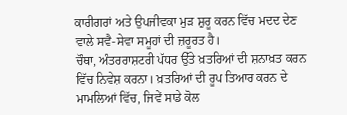ਕਾਰੀਗਰਾਂ ਅਤੇ ਉਪਜੀਵਕਾ ਮੁੜ ਸ਼ੁਰੂ ਕਰਨ ਵਿੱਚ ਮਦਦ ਦੇਣ ਵਾਲੇ ਸਵੈ-ਸੇਵਾ ਸਮੂਹਾਂ ਦੀ ਜ਼ਰੂਰਤ ਹੈ।
ਚੌਥਾ, ਅੰਤਰਰਾਸ਼ਟਰੀ ਪੱਧਰ ਉੱਤੇ ਖ਼ਤਰਿਆਂ ਦੀ ਸ਼ਨਾਖ਼ਤ ਕਰਨ ਵਿੱਚ ਨਿਵੇਸ਼ ਕਰਨਾ। ਖ਼ਤਰਿਆਂ ਦੀ ਰੂਪ ਤਿਆਰ ਕਰਨ ਦੇ ਮਾਮਲਿਆਂ ਵਿੱਚ, ਜਿਵੇਂ ਸਾਡੇ ਕੋਲ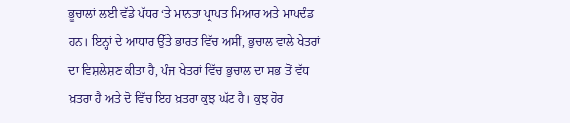ਭੂਚਾਲਾਂ ਲਈ ਵੱਡੇ ਪੱਧਰ ‘ਤੇ ਮਾਨਤਾ ਪ੍ਰਾਪਤ ਮਿਆਰ ਅਤੇ ਮਾਪਦੰਡ ਹਨ। ਇਨ੍ਹਾਂ ਦੇ ਆਧਾਰ ਉੱਤੇ ਭਾਰਤ ਵਿੱਚ ਅਸੀਂ, ਭੁਚਾਲ ਵਾਲੇ ਖੇਤਰਾਂ ਦਾ ਵਿਸ਼ਲੇਸ਼ਣ ਕੀਤਾ ਹੈ, ਪੰਜ ਖੇਤਰਾਂ ਵਿੱਚ ਭੁਚਾਲ ਦਾ ਸਭ ਤੋਂ ਵੱਧ ਖ਼ਤਰਾ ਹੈ ਅਤੇ ਦੋ ਵਿੱਚ ਇਹ ਖ਼ਤਰਾ ਕੁਝ ਘੱਟ ਹੈ। ਕੁਝ ਹੋਰ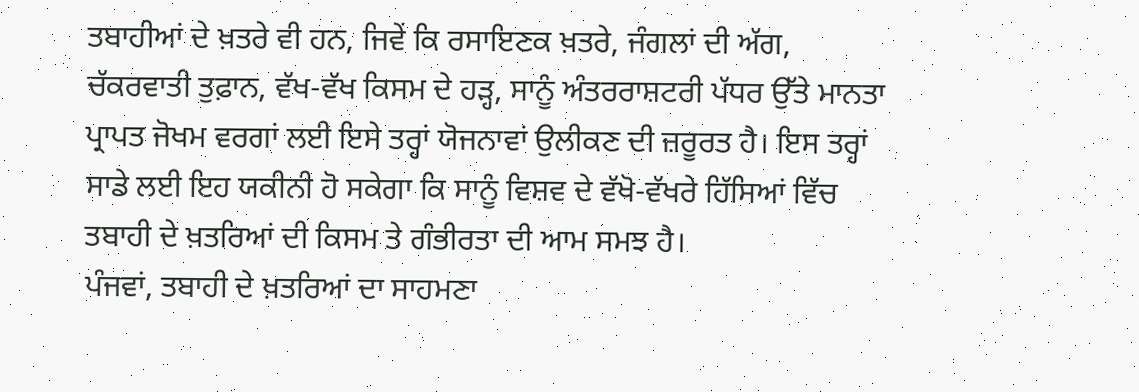ਤਬਾਹੀਆਂ ਦੇ ਖ਼ਤਰੇ ਵੀ ਹਨ, ਜਿਵੇਂ ਕਿ ਰਸਾਇਣਕ ਖ਼ਤਰੇ, ਜੰਗਲਾਂ ਦੀ ਅੱਗ, ਚੱਕਰਵਾਤੀ ਤੁਫ਼ਾਨ, ਵੱਖ-ਵੱਖ ਕਿਸਮ ਦੇ ਹੜ੍ਹ, ਸਾਨੂੰ ਅੰਤਰਰਾਸ਼ਟਰੀ ਪੱਧਰ ਉੱਤੇ ਮਾਨਤਾ ਪ੍ਰਾਪਤ ਜੋਖਮ ਵਰਗਾਂ ਲਈ ਇਸੇ ਤਰ੍ਹਾਂ ਯੋਜਨਾਵਾਂ ਉਲੀਕਣ ਦੀ ਜ਼ਰੂਰਤ ਹੈ। ਇਸ ਤਰ੍ਹਾਂ ਸਾਡੇ ਲਈ ਇਹ ਯਕੀਨੀ ਹੋ ਸਕੇਗਾ ਕਿ ਸਾਨੂੰ ਵਿਸ਼ਵ ਦੇ ਵੱਖੋ-ਵੱਖਰੇ ਹਿੱਸਿਆਂ ਵਿੱਚ ਤਬਾਹੀ ਦੇ ਖ਼ਤਰਿਆਂ ਦੀ ਕਿਸਮ ਤੇ ਗੰਭੀਰਤਾ ਦੀ ਆਮ ਸਮਝ ਹੈ।
ਪੰਜਵਾਂ, ਤਬਾਹੀ ਦੇ ਖ਼ਤਰਿਆਂ ਦਾ ਸਾਹਮਣਾ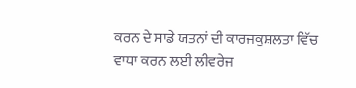ਕਰਨ ਦੇ ਸਾਡੇ ਯਤਨਾਂ ਦੀ ਕਾਰਜਕੁਸ਼ਲਤਾ ਵਿੱਚ ਵਾਧਾ ਕਰਨ ਲਈ ਲੀਵਰੇਜ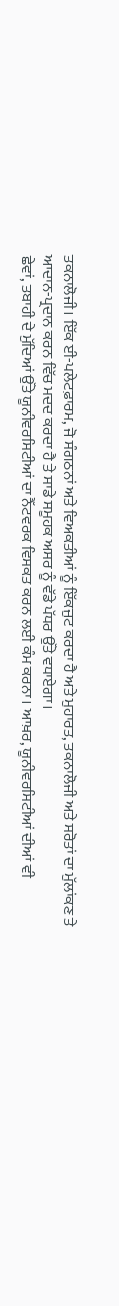ਤਕਨਾਲੋਜੀ। ਇੱਕ ਈ-ਪਲੇਟਫ਼ਾਰਮ, ਜੋ ਸੰਗਠਨਾਂ ਅਤੇ ਵਿਅਕਤੀਆਂ ਨੂੰ ਇੱਕਜੁਟ ਕਰਦਾ ਹੈ ਅਤੇ ਮੁਹਾਰਤ, ਤਕਨਾਲੋਜੀ ਅਤੇ ਸਰੋਤਾਂ ਦਾ ਮੁੱਲਾਂਕਣ ਤੇ ਆਦਾਨ-ਪ੍ਰਦਾਨ ਕਰਨ ਵਿੱਚ ਮਦਦ ਕਰਦਾ ਹੈ ਤੇ ਸਾਡੇ ਸਮੂਹਕ ਅਸਰ ਨੂੰ ਵੱਡੇ ਪੱਧਰ ਉੱਤੇ ਵਧਾਏਗਾ।
ਛੇਵਾਂ, ਤਬਾਹੀ ਦੇ ਮੁੱਦਿਆਂ ਉੱਤੇ ਯੂਨੀਵਰਸਿਟੀਆਂ ਦਾ ਨੈੱਟਵਰਕ ਵਿਸਕਤ ਕਰਨ ਲਈ ਕੰਮ ਕਰਨਾ। ਆਖ਼ਰ, ਯੂਨੀਵਰਸਿਟੀਆਂ ਦੀਆਂ ਵੀ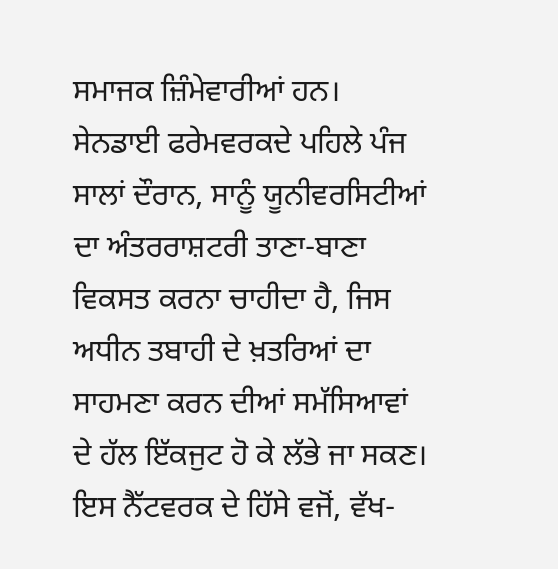ਸਮਾਜਕ ਜ਼ਿੰਮੇਵਾਰੀਆਂ ਹਨ। ਸੇਨਡਾਈ ਫਰੇਮਵਰਕਦੇ ਪਹਿਲੇ ਪੰਜ ਸਾਲਾਂ ਦੌਰਾਨ, ਸਾਨੂੰ ਯੂਨੀਵਰਸਿਟੀਆਂ ਦਾ ਅੰਤਰਰਾਸ਼ਟਰੀ ਤਾਣਾ-ਬਾਣਾ ਵਿਕਸਤ ਕਰਨਾ ਚਾਹੀਦਾ ਹੈ, ਜਿਸ ਅਧੀਨ ਤਬਾਹੀ ਦੇ ਖ਼ਤਰਿਆਂ ਦਾ ਸਾਹਮਣਾ ਕਰਨ ਦੀਆਂ ਸਮੱਸਿਆਵਾਂ ਦੇ ਹੱਲ ਇੱਕਜੁਟ ਹੋ ਕੇ ਲੱਭੇ ਜਾ ਸਕਣ। ਇਸ ਨੈੱਟਵਰਕ ਦੇ ਹਿੱਸੇ ਵਜੋਂ, ਵੱਖ-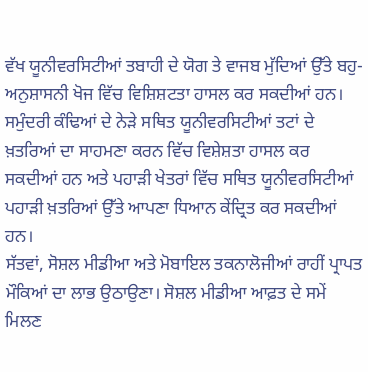ਵੱਖ ਯੂਨੀਵਰਸਿਟੀਆਂ ਤਬਾਹੀ ਦੇ ਯੋਗ ਤੇ ਵਾਜਬ ਮੁੱਦਿਆਂ ਉੱਤੇ ਬਹੁ-ਅਨੁਸ਼ਾਸਨੀ ਖੋਜ ਵਿੱਚ ਵਿਸ਼ਿਸ਼ਟਤਾ ਹਾਸਲ ਕਰ ਸਕਦੀਆਂ ਹਨ। ਸਮੁੰਦਰੀ ਕੰਢਿਆਂ ਦੇ ਨੇੜੇ ਸਥਿਤ ਯੂਨੀਵਰਸਿਟੀਆਂ ਤਟਾਂ ਦੇ ਖ਼ਤਰਿਆਂ ਦਾ ਸਾਹਮਣਾ ਕਰਨ ਵਿੱਚ ਵਿਸ਼ੇਸ਼ਤਾ ਹਾਸਲ ਕਰ ਸਕਦੀਆਂ ਹਨ ਅਤੇ ਪਹਾੜੀ ਖੇਤਰਾਂ ਵਿੱਚ ਸਥਿਤ ਯੂਨੀਵਰਸਿਟੀਆਂ ਪਹਾੜੀ ਖ਼ਤਰਿਆਂ ਉੱਤੇ ਆਪਣਾ ਧਿਆਨ ਕੇਂਦ੍ਰਿਤ ਕਰ ਸਕਦੀਆਂ ਹਨ।
ਸੱਤਵਾਂ, ਸੋਸ਼ਲ ਮੀਡੀਆ ਅਤੇ ਮੋਬਾਇਲ ਤਕਨਾਲੋਜੀਆਂ ਰਾਹੀਂ ਪ੍ਰਾਪਤ ਮੌਕਿਆਂ ਦਾ ਲਾਭ ਉਠਾਉਣਾ। ਸੋਸ਼ਲ ਮੀਡੀਆ ਆਫ਼ਤ ਦੇ ਸਮੇਂ ਮਿਲਣ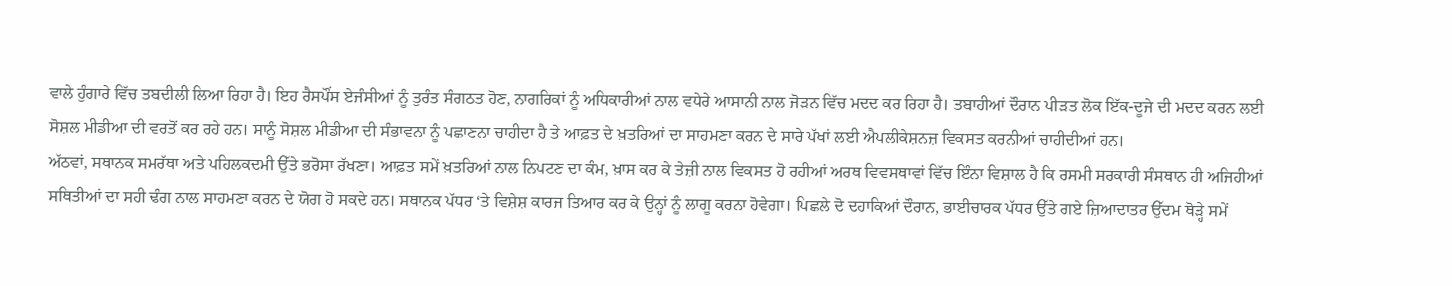ਵਾਲੇ ਹੁੰਗਾਰੇ ਵਿੱਚ ਤਬਦੀਲੀ ਲਿਆ ਰਿਹਾ ਹੈ। ਇਹ ਰੈਸਪੌਂਸ ਏਜੰਸੀਆਂ ਨੂੰ ਤੁਰੰਤ ਸੰਗਠਤ ਹੋਣ, ਨਾਗਰਿਕਾਂ ਨੂੰ ਅਧਿਕਾਰੀਆਂ ਨਾਲ ਵਧੇਰੇ ਆਸਾਨੀ ਨਾਲ ਜੋੜਨ ਵਿੱਚ ਮਦਦ ਕਰ ਰਿਹਾ ਹੈ। ਤਬਾਹੀਆਂ ਦੌਰਾਨ ਪੀੜਤ ਲੋਕ ਇੱਕ-ਦੂਜੇ ਦੀ ਮਦਦ ਕਰਨ ਲਈ ਸੋਸ਼ਲ ਮੀਡੀਆ ਦੀ ਵਰਤੋਂ ਕਰ ਰਹੇ ਹਨ। ਸਾਨੂੰ ਸੋਸ਼ਲ ਮੀਡੀਆ ਦੀ ਸੰਭਾਵਨਾ ਨੂੰ ਪਛਾਣਨਾ ਚਾਹੀਦਾ ਹੈ ਤੇ ਆਫ਼ਤ ਦੇ ਖ਼ਤਰਿਆਂ ਦਾ ਸਾਹਮਣਾ ਕਰਨ ਦੇ ਸਾਰੇ ਪੱਖਾਂ ਲਈ ਐਪਲੀਕੇਸ਼ਨਜ਼ ਵਿਕਸਤ ਕਰਨੀਆਂ ਚਾਹੀਦੀਆਂ ਹਨ।
ਅੱਠਵਾਂ, ਸਥਾਨਕ ਸਮਰੱਥਾ ਅਤੇ ਪਹਿਲਕਦਮੀ ਉੱਤੇ ਭਰੋਸਾ ਰੱਖਣਾ। ਆਫ਼ਤ ਸਮੇਂ ਖ਼ਤਰਿਆਂ ਨਾਲ ਨਿਪਟਣ ਦਾ ਕੰਮ, ਖ਼ਾਸ ਕਰ ਕੇ ਤੇਜ਼ੀ ਨਾਲ ਵਿਕਸਤ ਹੋ ਰਹੀਆਂ ਅਰਥ ਵਿਵਸਥਾਵਾਂ ਵਿੱਚ ਇੰਨਾ ਵਿਸ਼ਾਲ ਹੈ ਕਿ ਰਸਮੀ ਸਰਕਾਰੀ ਸੰਸਥਾਨ ਹੀ ਅਜਿਹੀਆਂ ਸਥਿਤੀਆਂ ਦਾ ਸਹੀ ਢੰਗ ਨਾਲ ਸਾਹਮਣਾ ਕਰਨ ਦੇ ਯੋਗ ਹੋ ਸਕਦੇ ਹਨ। ਸਥਾਨਕ ਪੱਧਰ ‘ਤੇ ਵਿਸ਼ੇਸ਼ ਕਾਰਜ ਤਿਆਰ ਕਰ ਕੇ ਉਨ੍ਹਾਂ ਨੂੰ ਲਾਗੂ ਕਰਨਾ ਹੋਵੇਗਾ। ਪਿਛਲੇ ਦੋ ਦਹਾਕਿਆਂ ਦੌਰਾਨ, ਭਾਈਚਾਰਕ ਪੱਧਰ ਉੱਤੇ ਗਏ ਜ਼ਿਆਦਾਤਰ ਉੱਦਮ ਥੋੜ੍ਹੇ ਸਮੇਂ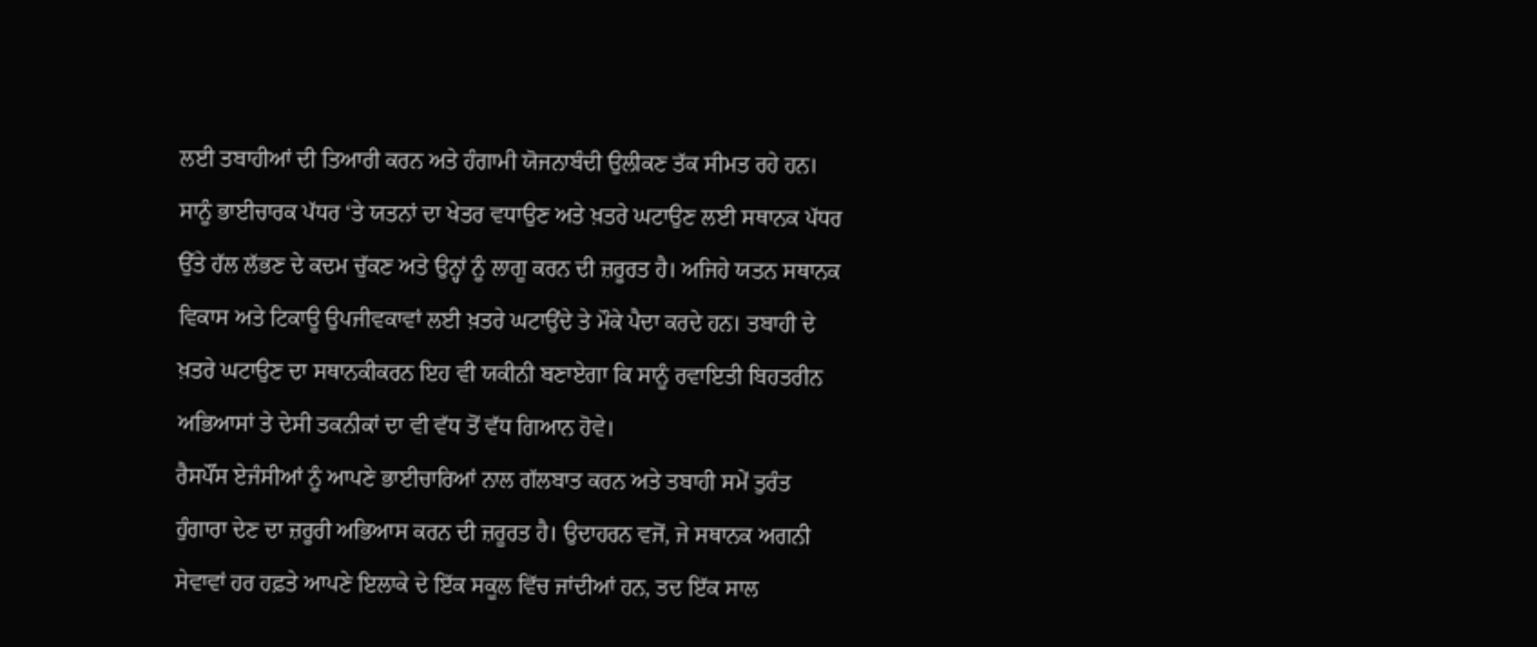ਲਈ ਤਬਾਹੀਆਂ ਦੀ ਤਿਆਰੀ ਕਰਨ ਅਤੇ ਹੰਗਾਮੀ ਯੋਜਨਾਬੰਦੀ ਉਲੀਕਣ ਤੱਕ ਸੀਮਤ ਰਹੇ ਹਨ। ਸਾਨੂੰ ਭਾਈਚਾਰਕ ਪੱਧਰ ‘ਤੇ ਯਤਨਾਂ ਦਾ ਖੇਤਰ ਵਧਾਉਣ ਅਤੇ ਖ਼ਤਰੇ ਘਟਾਉਣ ਲਈ ਸਥਾਨਕ ਪੱਧਰ ਉੱਤੇ ਹੱਲ ਲੱਭਣ ਦੇ ਕਦਮ ਚੁੱਕਣ ਅਤੇ ਉਨ੍ਹਾਂ ਨੂੰ ਲਾਗੂ ਕਰਨ ਦੀ ਜ਼ਰੂਰਤ ਹੈ। ਅਜਿਹੇ ਯਤਨ ਸਥਾਨਕ ਵਿਕਾਸ ਅਤੇ ਟਿਕਾਊ ਉਪਜੀਵਕਾਵਾਂ ਲਈ ਖ਼ਤਰੇ ਘਟਾਉਂਦੇ ਤੇ ਮੌਕੇ ਪੈਦਾ ਕਰਦੇ ਹਨ। ਤਬਾਹੀ ਦੇ ਖ਼ਤਰੇ ਘਟਾਉਣ ਦਾ ਸਥਾਨਕੀਕਰਨ ਇਹ ਵੀ ਯਕੀਨੀ ਬਣਾਏਗਾ ਕਿ ਸਾਨੂੰ ਰਵਾਇਤੀ ਬਿਹਤਰੀਨ ਅਭਿਆਸਾਂ ਤੇ ਦੇਸੀ ਤਕਨੀਕਾਂ ਦਾ ਵੀ ਵੱਧ ਤੋਂ ਵੱਧ ਗਿਆਨ ਹੋਵੇ।
ਰੈਸਪੌਂਸ ਏਜੰਸੀਆਂ ਨੂੰ ਆਪਣੇ ਭਾਈਚਾਰਿਆਂ ਨਾਲ ਗੱਲਬਾਤ ਕਰਨ ਅਤੇ ਤਬਾਹੀ ਸਮੇਂ ਤੁਰੰਤ ਹੁੰਗਾਰਾ ਦੇਣ ਦਾ ਜ਼ਰੂਰੀ ਅਭਿਆਸ ਕਰਨ ਦੀ ਜ਼ਰੂਰਤ ਹੈ। ਉਦਾਹਰਨ ਵਜੋਂ, ਜੇ ਸਥਾਨਕ ਅਗਨੀ ਸੇਵਾਵਾਂ ਹਰ ਹਫ਼ਤੇ ਆਪਣੇ ਇਲਾਕੇ ਦੇ ਇੱਕ ਸਕੂਲ ਵਿੱਚ ਜਾਂਦੀਆਂ ਹਨ, ਤਦ ਇੱਕ ਸਾਲ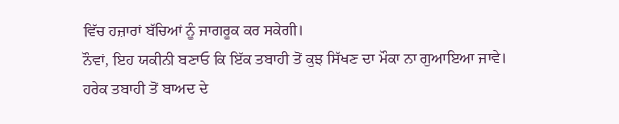ਵਿੱਚ ਹਜ਼ਾਰਾਂ ਬੱਚਿਆਂ ਨੂੰ ਜਾਗਰੂਕ ਕਰ ਸਕੇਗੀ।
ਨੌਵਾਂ, ਇਹ ਯਕੀਨੀ ਬਣਾਓ ਕਿ ਇੱਕ ਤਬਾਹੀ ਤੋਂ ਕੁਝ ਸਿੱਖਣ ਦਾ ਮੌਕਾ ਨਾ ਗੁਆਇਆ ਜਾਵੇ। ਹਰੇਕ ਤਬਾਹੀ ਤੋਂ ਬਾਅਦ ਦੇ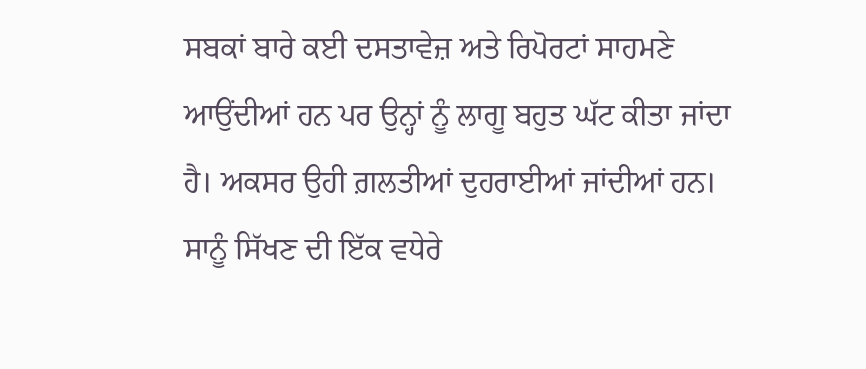ਸਬਕਾਂ ਬਾਰੇ ਕਈ ਦਸਤਾਵੇਜ਼ ਅਤੇ ਰਿਪੋਰਟਾਂ ਸਾਹਮਣੇ ਆਉਂਦੀਆਂ ਹਨ ਪਰ ਉਨ੍ਹਾਂ ਨੂੰ ਲਾਗੂ ਬਹੁਤ ਘੱਟ ਕੀਤਾ ਜਾਂਦਾ ਹੈ। ਅਕਸਰ ਉਹੀ ਗ਼ਲਤੀਆਂ ਦੁਹਰਾਈਆਂ ਜਾਂਦੀਆਂ ਹਨ। ਸਾਨੂੰ ਸਿੱਖਣ ਦੀ ਇੱਕ ਵਧੇਰੇ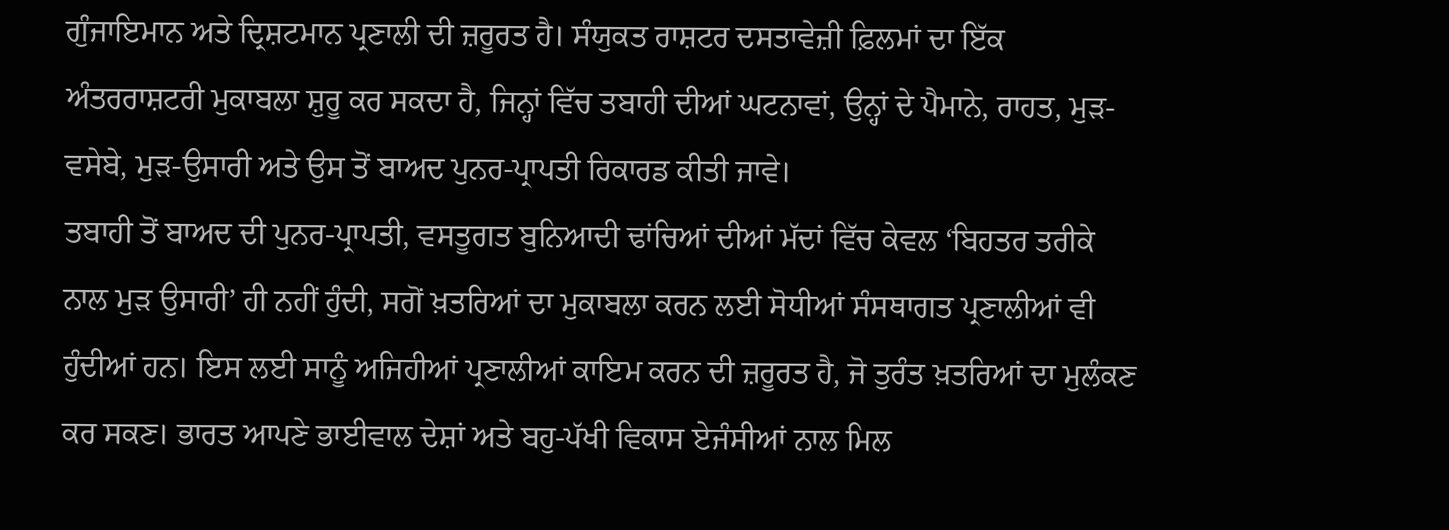ਗੁੰਜਾਇਮਾਨ ਅਤੇ ਦ੍ਰਿਸ਼ਟਮਾਨ ਪ੍ਰਣਾਲੀ ਦੀ ਜ਼ਰੂਰਤ ਹੈ। ਸੰਯੁਕਤ ਰਾਸ਼ਟਰ ਦਸਤਾਵੇਜ਼ੀ ਫ਼ਿਲਮਾਂ ਦਾ ਇੱਕ ਅੰਤਰਰਾਸ਼ਟਰੀ ਮੁਕਾਬਲਾ ਸ਼ੁਰੂ ਕਰ ਸਕਦਾ ਹੈ, ਜਿਨ੍ਹਾਂ ਵਿੱਚ ਤਬਾਹੀ ਦੀਆਂ ਘਟਨਾਵਾਂ, ਉਨ੍ਹਾਂ ਦੇ ਪੈਮਾਨੇ, ਰਾਹਤ, ਮੁੜ-ਵਸੇਬੇ, ਮੁੜ-ਉਸਾਰੀ ਅਤੇ ਉਸ ਤੋਂ ਬਾਅਦ ਪੁਨਰ-ਪ੍ਰਾਪਤੀ ਰਿਕਾਰਡ ਕੀਤੀ ਜਾਵੇ।
ਤਬਾਹੀ ਤੋਂ ਬਾਅਦ ਦੀ ਪੁਨਰ-ਪ੍ਰਾਪਤੀ, ਵਸਤੂਗਤ ਬੁਨਿਆਦੀ ਢਾਂਚਿਆਂ ਦੀਆਂ ਮੱਦਾਂ ਵਿੱਚ ਕੇਵਲ ‘ਬਿਹਤਰ ਤਰੀਕੇ ਨਾਲ ਮੁੜ ਉਸਾਰੀ’ ਹੀ ਨਹੀਂ ਹੁੰਦੀ, ਸਗੋਂ ਖ਼ਤਰਿਆਂ ਦਾ ਮੁਕਾਬਲਾ ਕਰਨ ਲਈ ਸੋਧੀਆਂ ਸੰਸਥਾਗਤ ਪ੍ਰਣਾਲੀਆਂ ਵੀ ਹੁੰਦੀਆਂ ਹਨ। ਇਸ ਲਈ ਸਾਨੂੰ ਅਜਿਹੀਆਂ ਪ੍ਰਣਾਲੀਆਂ ਕਾਇਮ ਕਰਨ ਦੀ ਜ਼ਰੂਰਤ ਹੈ, ਜੋ ਤੁਰੰਤ ਖ਼ਤਰਿਆਂ ਦਾ ਮੁਲੰਕਣ ਕਰ ਸਕਣ। ਭਾਰਤ ਆਪਣੇ ਭਾਈਵਾਲ ਦੇਸ਼ਾਂ ਅਤੇ ਬਹੁ-ਪੱਖੀ ਵਿਕਾਸ ਏਜੰਸੀਆਂ ਨਾਲ ਮਿਲ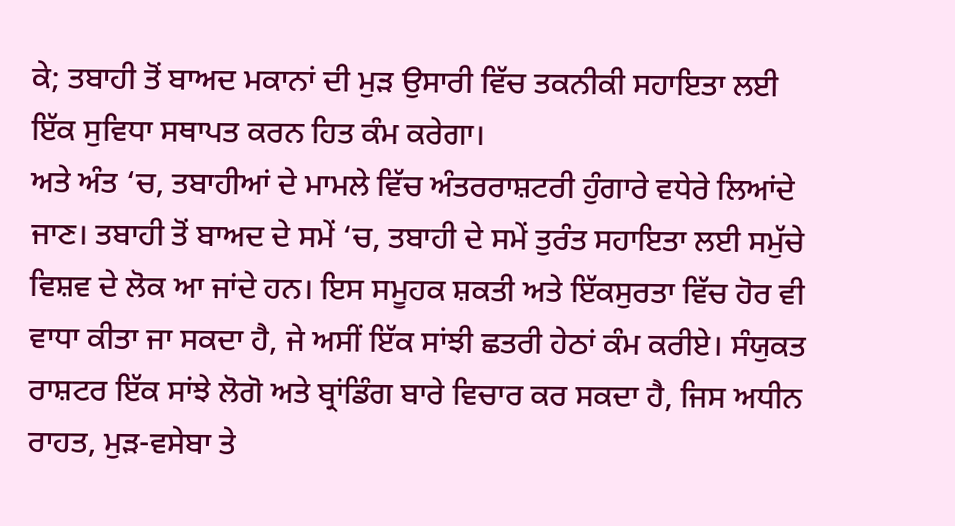ਕੇ; ਤਬਾਹੀ ਤੋਂ ਬਾਅਦ ਮਕਾਨਾਂ ਦੀ ਮੁੜ ਉਸਾਰੀ ਵਿੱਚ ਤਕਨੀਕੀ ਸਹਾਇਤਾ ਲਈ ਇੱਕ ਸੁਵਿਧਾ ਸਥਾਪਤ ਕਰਨ ਹਿਤ ਕੰਮ ਕਰੇਗਾ।
ਅਤੇ ਅੰਤ ‘ਚ, ਤਬਾਹੀਆਂ ਦੇ ਮਾਮਲੇ ਵਿੱਚ ਅੰਤਰਰਾਸ਼ਟਰੀ ਹੁੰਗਾਰੇ ਵਧੇਰੇ ਲਿਆਂਦੇ ਜਾਣ। ਤਬਾਹੀ ਤੋਂ ਬਾਅਦ ਦੇ ਸਮੇਂ ‘ਚ, ਤਬਾਹੀ ਦੇ ਸਮੇਂ ਤੁਰੰਤ ਸਹਾਇਤਾ ਲਈ ਸਮੁੱਚੇ ਵਿਸ਼ਵ ਦੇ ਲੋਕ ਆ ਜਾਂਦੇ ਹਨ। ਇਸ ਸਮੂਹਕ ਸ਼ਕਤੀ ਅਤੇ ਇੱਕਸੁਰਤਾ ਵਿੱਚ ਹੋਰ ਵੀ ਵਾਧਾ ਕੀਤਾ ਜਾ ਸਕਦਾ ਹੈ, ਜੇ ਅਸੀਂ ਇੱਕ ਸਾਂਝੀ ਛਤਰੀ ਹੇਠਾਂ ਕੰਮ ਕਰੀਏ। ਸੰਯੁਕਤ ਰਾਸ਼ਟਰ ਇੱਕ ਸਾਂਝੇ ਲੋਗੋ ਅਤੇ ਬ੍ਰਾਂਡਿੰਗ ਬਾਰੇ ਵਿਚਾਰ ਕਰ ਸਕਦਾ ਹੈ, ਜਿਸ ਅਧੀਨ ਰਾਹਤ, ਮੁੜ-ਵਸੇਬਾ ਤੇ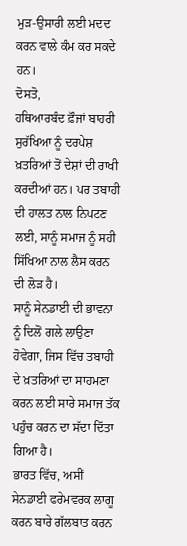ਮੁੜ-ਉਸਾਰੀ ਲਈ ਮਦਦ ਕਰਨ ਵਾਲੇ ਕੰਮ ਕਰ ਸਕਦੇ ਹਨ।
ਦੋਸਤੋ,
ਹਥਿਆਰਬੰਦ ਫ਼ੌਜਾਂ ਬਾਹਰੀ ਸੁਰੱਖਿਆ ਨੂੰ ਦਰਪੇਸ਼ ਖ਼ਤਰਿਆਂ ਤੋਂ ਦੇਸ਼ਾਂ ਦੀ ਰਾਖੀ ਕਰਦੀਆਂ ਹਨ। ਪਰ ਤਬਾਹੀ ਦੀ ਹਾਲਤ ਨਾਲ ਨਿਪਟਣ ਲਈ, ਸਾਨੂੰ ਸਮਾਜ ਨੂੰ ਸਹੀ ਸਿੱਖਿਆ ਨਾਲ ਲੈਸ ਕਰਨ ਦੀ ਲੋੜ ਹੈ।
ਸਾਨੂੰ ਸੇਨਡਾਈ ਦੀ ਭਾਵਨਾ ਨੂੰ ਦਿਲੋਂ ਗਲੇ ਲਾਉਣਾ ਹੋਵੇਗਾ, ਜਿਸ ਵਿੱਚ ਤਬਾਹੀ ਦੇ ਖ਼ਤਰਿਆਂ ਦਾ ਸਾਹਮਣਾ ਕਰਨ ਲਈ ਸਾਰੇ ਸਮਾਜ ਤੱਕ ਪਹੁੰਚ ਕਰਨ ਦਾ ਸੱਦਾ ਦਿੱਤਾ ਗਿਆ ਹੈ।
ਭਾਰਤ ਵਿੱਚ, ਅਸੀਂ ਸੇਨਡਾਈ ਫਰੇਮਵਰਕ ਲਾਗੂ ਕਰਨ ਬਾਰੇ ਗੱਲਬਾਤ ਕਰਨ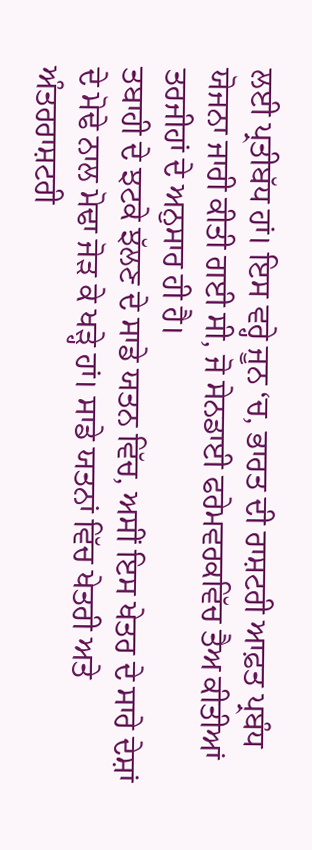ਲਈ ਪ੍ਰਤੀਬੱਧ ਹਾਂ। ਇਸ ਵਰ੍ਹੇ ਜੂਨ ‘ਚ, ਭਾਰਤ ਦੀ ਰਾਸ਼ਟਰੀ ਆਫ਼ਤ ਪ੍ਰਬੰਧ ਯੋਜਨਾ ਜਾਰੀ ਕੀਤੀ ਗਈ ਸੀ, ਜੋ ਸੇਨਡਾਈ ਫਰੇਮਵਰਕਵਿੱਚ ਤੈਅ ਕੀਤੀਆਂ ਤਰਜੀਹਾਂ ਦੇ ਅਨੁਸਾਰ ਹੀ ਹੈ।
ਤਬਾਹੀ ਦੇ ਝਟਕੇ ਝੱਲਣ ਦੇ ਸਾਡੇ ਯਤਨ ਵਿੱਚ, ਅਸੀਂ ਇਸ ਖੇਤਰ ਦੇ ਸਾਰੇ ਦੇਸ਼ਾਂ ਦੇ ਮੋਢੇ ਨਾਲ ਮੋਢਾ ਜੋੜ ਕੇ ਖੜ੍ਹੇ ਹਾਂ। ਸਾਡੇ ਯਤਨਾਂ ਵਿੱਚ ਖੇਤਰੀ ਅਤੇ ਅੰਤਰਰਾਸ਼ਟਰੀ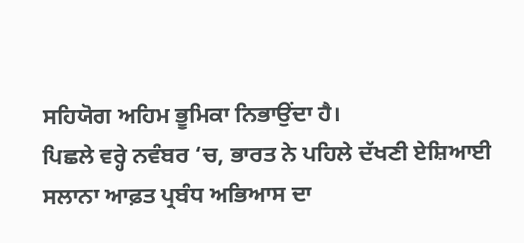ਸਹਿਯੋਗ ਅਹਿਮ ਭੂਮਿਕਾ ਨਿਭਾਉਂਦਾ ਹੈ।
ਪਿਛਲੇ ਵਰ੍ਹੇ ਨਵੰਬਰ ‘ਚ, ਭਾਰਤ ਨੇ ਪਹਿਲੇ ਦੱਖਣੀ ਏਸ਼ਿਆਈ ਸਲਾਨਾ ਆਫ਼ਤ ਪ੍ਰਬੰਧ ਅਭਿਆਸ ਦਾ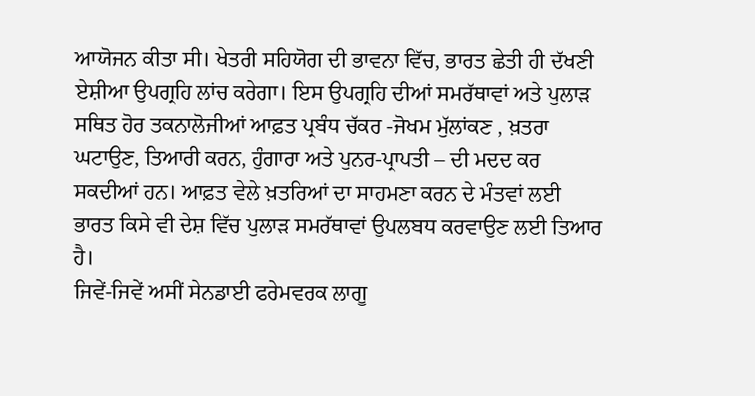ਆਯੋਜਨ ਕੀਤਾ ਸੀ। ਖੇਤਰੀ ਸਹਿਯੋਗ ਦੀ ਭਾਵਨਾ ਵਿੱਚ, ਭਾਰਤ ਛੇਤੀ ਹੀ ਦੱਖਣੀ ਏਸ਼ੀਆ ਉਪਗ੍ਰਹਿ ਲਾਂਚ ਕਰੇਗਾ। ਇਸ ਉਪਗ੍ਰਹਿ ਦੀਆਂ ਸਮਰੱਥਾਵਾਂ ਅਤੇ ਪੁਲਾੜ ਸਥਿਤ ਹੋਰ ਤਕਨਾਲੋਜੀਆਂ ਆਫ਼ਤ ਪ੍ਰਬੰਧ ਚੱਕਰ -ਜੋਖਮ ਮੁੱਲਾਂਕਣ , ਖ਼ਤਰਾ ਘਟਾਉਣ, ਤਿਆਰੀ ਕਰਨ, ਹੁੰਗਾਰਾ ਅਤੇ ਪੁਨਰ-ਪ੍ਰਾਪਤੀ – ਦੀ ਮਦਦ ਕਰ ਸਕਦੀਆਂ ਹਨ। ਆਫ਼ਤ ਵੇਲੇ ਖ਼ਤਰਿਆਂ ਦਾ ਸਾਹਮਣਾ ਕਰਨ ਦੇ ਮੰਤਵਾਂ ਲਈ ਭਾਰਤ ਕਿਸੇ ਵੀ ਦੇਸ਼ ਵਿੱਚ ਪੁਲਾੜ ਸਮਰੱਥਾਵਾਂ ਉਪਲਬਧ ਕਰਵਾਉਣ ਲਈ ਤਿਆਰ ਹੈ।
ਜਿਵੇਂ-ਜਿਵੇਂ ਅਸੀਂ ਸੇਨਡਾਈ ਫਰੇਮਵਰਕ ਲਾਗੂ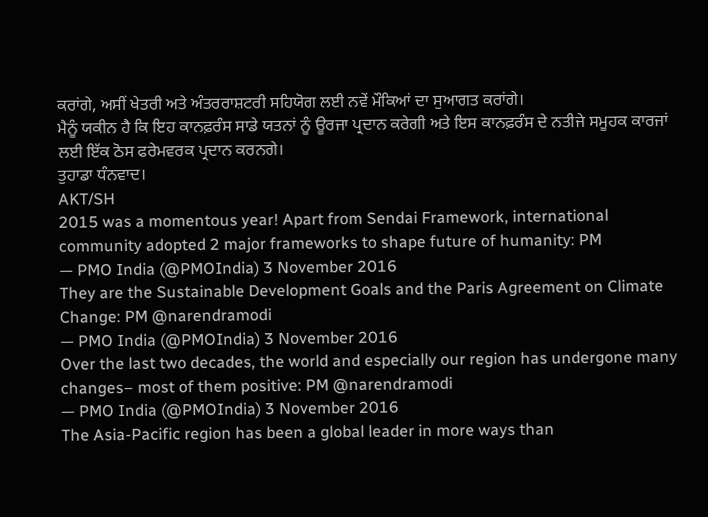ਕਰਾਂਗੇ, ਅਸੀਂ ਖੇਤਰੀ ਅਤੇ ਅੰਤਰਰਾਸ਼ਟਰੀ ਸਹਿਯੋਗ ਲਈ ਨਵੇਂ ਮੌਕਿਆਂ ਦਾ ਸੁਆਗਤ ਕਰਾਂਗੇ।
ਮੈਨੂੰ ਯਕੀਨ ਹੈ ਕਿ ਇਹ ਕਾਨਫ਼ਰੰਸ ਸਾਡੇ ਯਤਨਾਂ ਨੂੰ ਊਰਜਾ ਪ੍ਰਦਾਨ ਕਰੇਗੀ ਅਤੇ ਇਸ ਕਾਨਫ਼ਰੰਸ ਦੇ ਨਤੀਜੇ ਸਮੂਹਕ ਕਾਰਜਾਂ ਲਈ ਇੱਕ ਠੋਸ ਫਰੇਮਵਰਕ ਪ੍ਰਦਾਨ ਕਰਨਗੇ।
ਤੁਹਾਡਾ ਧੰਨਵਾਦ।
AKT/SH
2015 was a momentous year! Apart from Sendai Framework, international community adopted 2 major frameworks to shape future of humanity: PM
— PMO India (@PMOIndia) 3 November 2016
They are the Sustainable Development Goals and the Paris Agreement on Climate Change: PM @narendramodi
— PMO India (@PMOIndia) 3 November 2016
Over the last two decades, the world and especially our region has undergone many changes– most of them positive: PM @narendramodi
— PMO India (@PMOIndia) 3 November 2016
The Asia-Pacific region has been a global leader in more ways than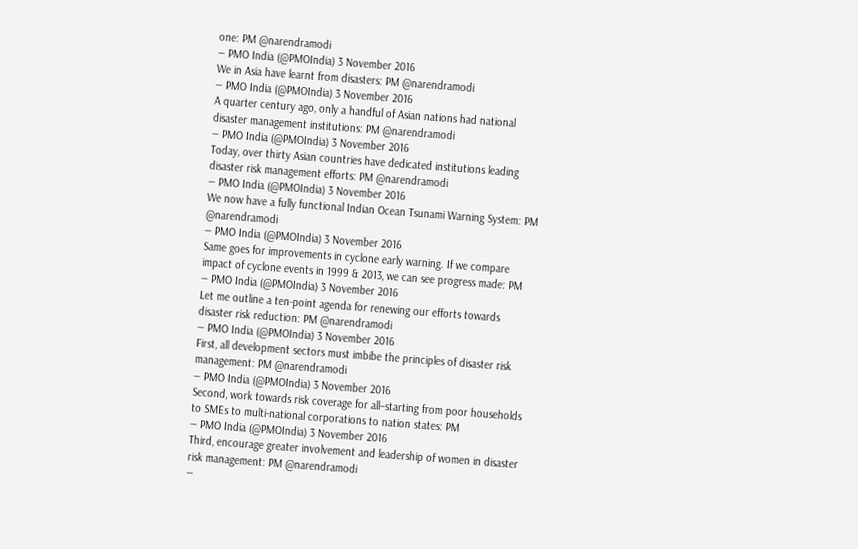one: PM @narendramodi
— PMO India (@PMOIndia) 3 November 2016
We in Asia have learnt from disasters: PM @narendramodi
— PMO India (@PMOIndia) 3 November 2016
A quarter century ago, only a handful of Asian nations had national disaster management institutions: PM @narendramodi
— PMO India (@PMOIndia) 3 November 2016
Today, over thirty Asian countries have dedicated institutions leading disaster risk management efforts: PM @narendramodi
— PMO India (@PMOIndia) 3 November 2016
We now have a fully functional Indian Ocean Tsunami Warning System: PM @narendramodi
— PMO India (@PMOIndia) 3 November 2016
Same goes for improvements in cyclone early warning. If we compare impact of cyclone events in 1999 & 2013, we can see progress made: PM
— PMO India (@PMOIndia) 3 November 2016
Let me outline a ten-point agenda for renewing our efforts towards disaster risk reduction: PM @narendramodi
— PMO India (@PMOIndia) 3 November 2016
First, all development sectors must imbibe the principles of disaster risk management: PM @narendramodi
— PMO India (@PMOIndia) 3 November 2016
Second, work towards risk coverage for all–starting from poor households to SMEs to multi-national corporations to nation states: PM
— PMO India (@PMOIndia) 3 November 2016
Third, encourage greater involvement and leadership of women in disaster risk management: PM @narendramodi
—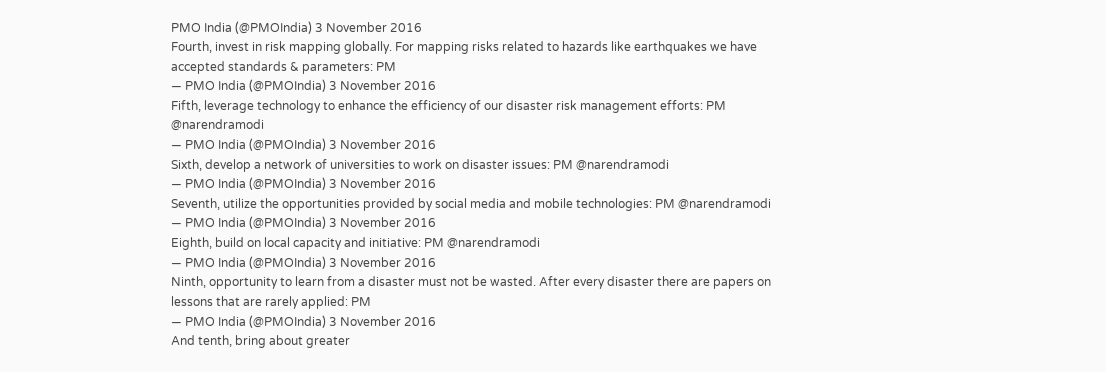PMO India (@PMOIndia) 3 November 2016
Fourth, invest in risk mapping globally. For mapping risks related to hazards like earthquakes we have accepted standards & parameters: PM
— PMO India (@PMOIndia) 3 November 2016
Fifth, leverage technology to enhance the efficiency of our disaster risk management efforts: PM @narendramodi
— PMO India (@PMOIndia) 3 November 2016
Sixth, develop a network of universities to work on disaster issues: PM @narendramodi
— PMO India (@PMOIndia) 3 November 2016
Seventh, utilize the opportunities provided by social media and mobile technologies: PM @narendramodi
— PMO India (@PMOIndia) 3 November 2016
Eighth, build on local capacity and initiative: PM @narendramodi
— PMO India (@PMOIndia) 3 November 2016
Ninth, opportunity to learn from a disaster must not be wasted. After every disaster there are papers on lessons that are rarely applied: PM
— PMO India (@PMOIndia) 3 November 2016
And tenth, bring about greater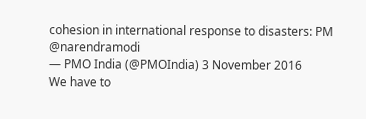cohesion in international response to disasters: PM @narendramodi
— PMO India (@PMOIndia) 3 November 2016
We have to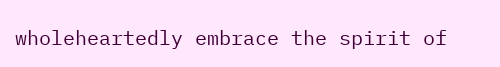wholeheartedly embrace the spirit of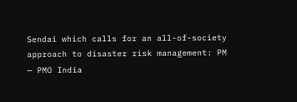Sendai which calls for an all-of-society approach to disaster risk management: PM
— PMO India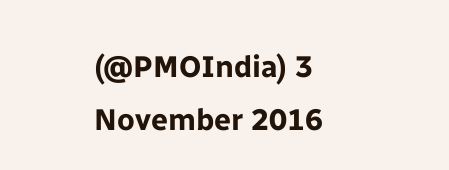(@PMOIndia) 3 November 2016